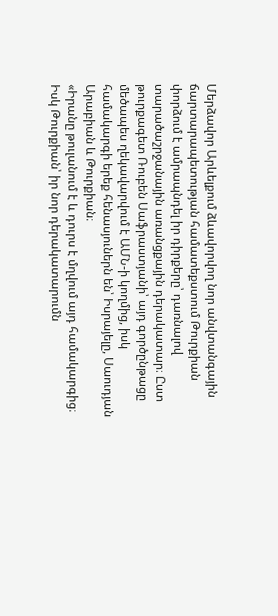Մերձավոր Արևելքում ձևավորվող նոր անվտանգային ճարտարապետության համատեքստում Թուրքիան փորձում է ամրապնդել իր դիրքերը՝ դառնալով տարածաշրջանային առանցքային դերակատար։ Ըստ թուրքագետ Ռուբեն Սաֆրաստյանի՝ այդ գործընթացը մեծապես ղեկավարվում է ԱՄՆ-ի կողմից, իսկ համակարգի երեք հենասյուներն են՝ Իսրայելը, Սաուդյան Արաբիան և Թուրքիան։
«Իրանը թուլանում է և դուրս է մղվում այդ համակարգից։ Իսկ Թուրքիան՝ իր նոր դերակատարումն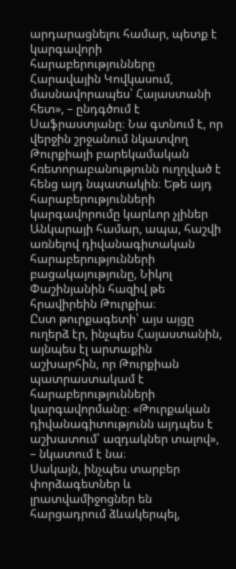արդարացնելու համար, պետք է կարգավորի հարաբերությունները Հարավային Կովկասում, մասնավորապես՝ Հայաստանի հետ», – ընդգծում է Սաֆրաստյանը։ Նա գտնում է, որ վերջին շրջանում նկատվող Թուրքիայի բարեկամական հռետորաբանությունն ուղղված է հենց այդ նպատակին։ Եթե այդ հարաբերությունների կարգավորումը կարևոր չլիներ Անկարայի համար, ապա, հաշվի առնելով դիվանագիտական հարաբերությունների բացակայությունը, Նիկոլ Փաշինյանին հազիվ թե հրավիրեին Թուրքիա։
Ըստ թուրքագետի՝ այս այցը ուղերձ էր, ինչպես Հայաստանին, այնպես էլ արտաքին աշխարհին, որ Թուրքիան պատրաստակամ է հարաբերությունների կարգավորմանը։ «Թուրքական դիվանագիտությունն այդպես է աշխատում՝ ազդակներ տալով», – նկատում է նա։
Սակայն, ինչպես տարբեր փորձագետներ և լրատվամիջոցներ են հարցադրում ձևակերպել,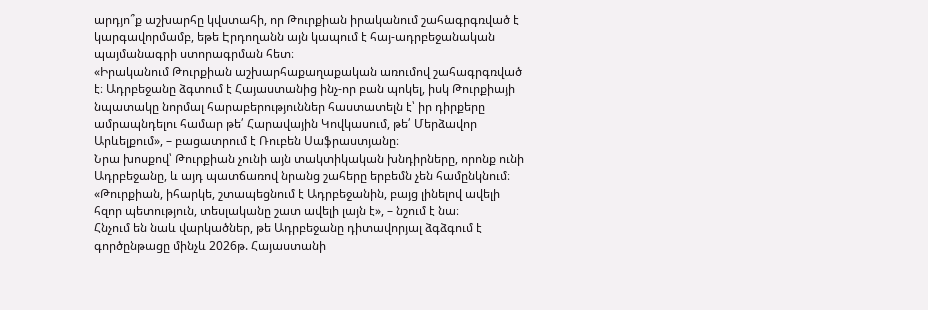արդյո՞ք աշխարհը կվստահի, որ Թուրքիան իրականում շահագրգռված է կարգավորմամբ, եթե Էրդողանն այն կապում է հայ-ադրբեջանական պայմանագրի ստորագրման հետ։
«Իրականում Թուրքիան աշխարհաքաղաքական առումով շահագրգռված է։ Ադրբեջանը ձգտում է Հայաստանից ինչ-որ բան պոկել, իսկ Թուրքիայի նպատակը նորմալ հարաբերություններ հաստատելն է՝ իր դիրքերը ամրապնդելու համար թե՛ Հարավային Կովկասում, թե՛ Մերձավոր Արևելքում», – բացատրում է Ռուբեն Սաֆրաստյանը։
Նրա խոսքով՝ Թուրքիան չունի այն տակտիկական խնդիրները, որոնք ունի Ադրբեջանը, և այդ պատճառով նրանց շահերը երբեմն չեն համընկնում։ «Թուրքիան, իհարկե, շտապեցնում է Ադրբեջանին, բայց լինելով ավելի հզոր պետություն, տեսլականը շատ ավելի լայն է», – նշում է նա։
Հնչում են նաև վարկածներ, թե Ադրբեջանը դիտավորյալ ձգձգում է գործընթացը մինչև 2026թ. Հայաստանի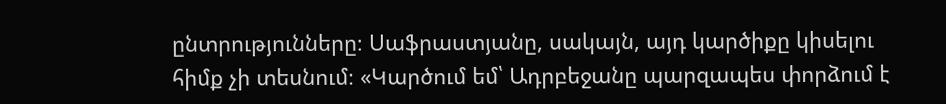ընտրությունները։ Սաֆրաստյանը, սակայն, այդ կարծիքը կիսելու հիմք չի տեսնում։ «Կարծում եմ՝ Ադրբեջանը պարզապես փորձում է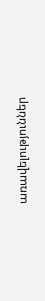առավելություններ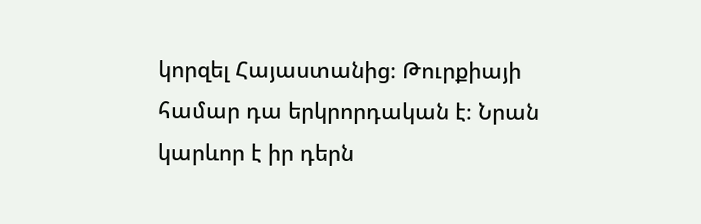կորզել Հայաստանից։ Թուրքիայի համար դա երկրորդական է։ Նրան կարևոր է իր դերն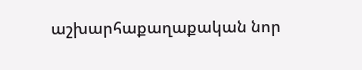աշխարհաքաղաքական նոր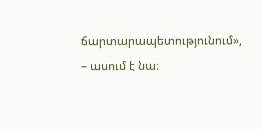ճարտարապետությունում», – ասում է նա։